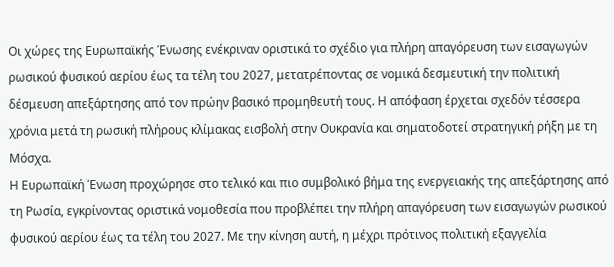Οι χώρες της Ευρωπαϊκής Ένωσης ενέκριναν οριστικά το σχέδιο για πλήρη απαγόρευση των εισαγωγών ρωσικού φυσικού αερίου έως τα τέλη του 2027, μετατρέποντας σε νομικά δεσμευτική την πολιτική δέσμευση απεξάρτησης από τον πρώην βασικό προμηθευτή τους. Η απόφαση έρχεται σχεδόν τέσσερα χρόνια μετά τη ρωσική πλήρους κλίμακας εισβολή στην Ουκρανία και σηματοδοτεί στρατηγική ρήξη με τη Μόσχα.
Η Ευρωπαϊκή Ένωση προχώρησε στο τελικό και πιο συμβολικό βήμα της ενεργειακής της απεξάρτησης από τη Ρωσία, εγκρίνοντας οριστικά νομοθεσία που προβλέπει την πλήρη απαγόρευση των εισαγωγών ρωσικού φυσικού αερίου έως τα τέλη του 2027. Με την κίνηση αυτή, η μέχρι πρότινος πολιτική εξαγγελία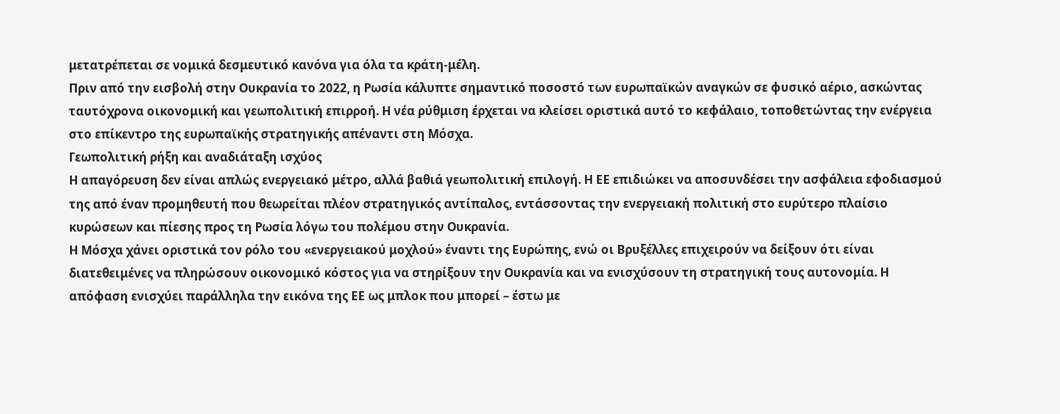μετατρέπεται σε νομικά δεσμευτικό κανόνα για όλα τα κράτη-μέλη.
Πριν από την εισβολή στην Ουκρανία το 2022, η Ρωσία κάλυπτε σημαντικό ποσοστό των ευρωπαϊκών αναγκών σε φυσικό αέριο, ασκώντας ταυτόχρονα οικονομική και γεωπολιτική επιρροή. Η νέα ρύθμιση έρχεται να κλείσει οριστικά αυτό το κεφάλαιο, τοποθετώντας την ενέργεια στο επίκεντρο της ευρωπαϊκής στρατηγικής απέναντι στη Μόσχα.
Γεωπολιτική ρήξη και αναδιάταξη ισχύος
Η απαγόρευση δεν είναι απλώς ενεργειακό μέτρο, αλλά βαθιά γεωπολιτική επιλογή. Η ΕΕ επιδιώκει να αποσυνδέσει την ασφάλεια εφοδιασμού της από έναν προμηθευτή που θεωρείται πλέον στρατηγικός αντίπαλος, εντάσσοντας την ενεργειακή πολιτική στο ευρύτερο πλαίσιο κυρώσεων και πίεσης προς τη Ρωσία λόγω του πολέμου στην Ουκρανία.
Η Μόσχα χάνει οριστικά τον ρόλο του «ενεργειακού μοχλού» έναντι της Ευρώπης, ενώ οι Βρυξέλλες επιχειρούν να δείξουν ότι είναι διατεθειμένες να πληρώσουν οικονομικό κόστος για να στηρίξουν την Ουκρανία και να ενισχύσουν τη στρατηγική τους αυτονομία. Η απόφαση ενισχύει παράλληλα την εικόνα της ΕΕ ως μπλοκ που μπορεί – έστω με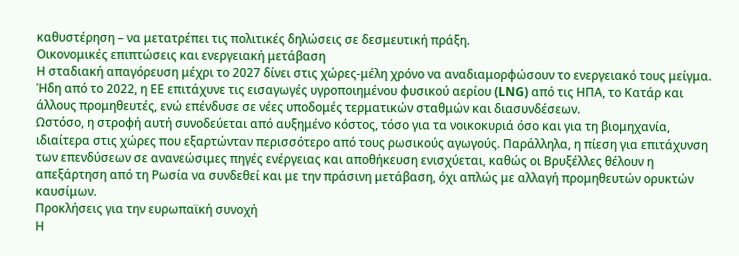καθυστέρηση – να μετατρέπει τις πολιτικές δηλώσεις σε δεσμευτική πράξη.
Οικονομικές επιπτώσεις και ενεργειακή μετάβαση
Η σταδιακή απαγόρευση μέχρι το 2027 δίνει στις χώρες-μέλη χρόνο να αναδιαμορφώσουν το ενεργειακό τους μείγμα. Ήδη από το 2022, η ΕΕ επιτάχυνε τις εισαγωγές υγροποιημένου φυσικού αερίου (LNG) από τις ΗΠΑ, το Κατάρ και άλλους προμηθευτές, ενώ επένδυσε σε νέες υποδομές τερματικών σταθμών και διασυνδέσεων.
Ωστόσο, η στροφή αυτή συνοδεύεται από αυξημένο κόστος, τόσο για τα νοικοκυριά όσο και για τη βιομηχανία, ιδιαίτερα στις χώρες που εξαρτώνταν περισσότερο από τους ρωσικούς αγωγούς. Παράλληλα, η πίεση για επιτάχυνση των επενδύσεων σε ανανεώσιμες πηγές ενέργειας και αποθήκευση ενισχύεται, καθώς οι Βρυξέλλες θέλουν η απεξάρτηση από τη Ρωσία να συνδεθεί και με την πράσινη μετάβαση, όχι απλώς με αλλαγή προμηθευτών ορυκτών καυσίμων.
Προκλήσεις για την ευρωπαϊκή συνοχή
Η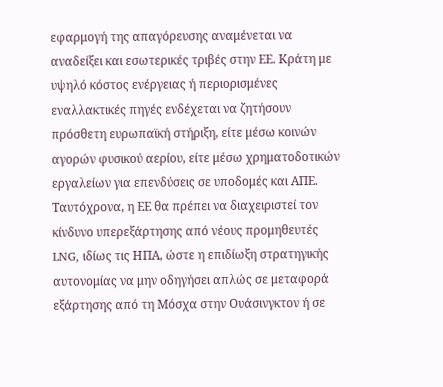εφαρμογή της απαγόρευσης αναμένεται να αναδείξει και εσωτερικές τριβές στην ΕΕ. Κράτη με υψηλό κόστος ενέργειας ή περιορισμένες εναλλακτικές πηγές ενδέχεται να ζητήσουν πρόσθετη ευρωπαϊκή στήριξη, είτε μέσω κοινών αγορών φυσικού αερίου, είτε μέσω χρηματοδοτικών εργαλείων για επενδύσεις σε υποδομές και ΑΠΕ.
Ταυτόχρονα, η ΕΕ θα πρέπει να διαχειριστεί τον κίνδυνο υπερεξάρτησης από νέους προμηθευτές LNG, ιδίως τις ΗΠΑ, ώστε η επιδίωξη στρατηγικής αυτονομίας να μην οδηγήσει απλώς σε μεταφορά εξάρτησης από τη Μόσχα στην Ουάσινγκτον ή σε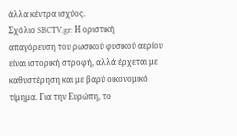άλλα κέντρα ισχύος.
Σχόλιο SBCTV.gr: Η οριστική απαγόρευση του ρωσικού φυσικού αερίου είναι ιστορική στροφή, αλλά έρχεται με καθυστέρηση και με βαρύ οικονομικό τίμημα. Για την Ευρώπη, το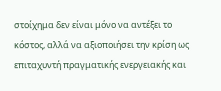στοίχημα δεν είναι μόνο να αντέξει το κόστος, αλλά να αξιοποιήσει την κρίση ως επιταχυντή πραγματικής ενεργειακής και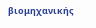βιομηχανικής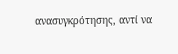ανασυγκρότησης, αντί να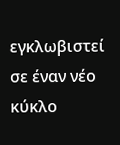εγκλωβιστεί σε έναν νέο κύκλο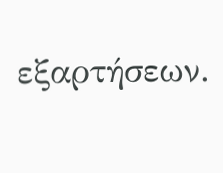εξαρτήσεων.